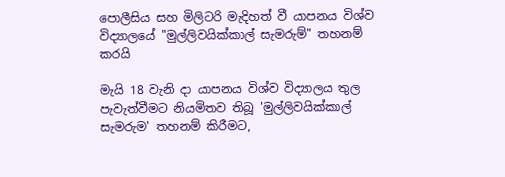පොලීසිය සහ මිලිටරි මැදිහත් වී යාපනය විශ්ව විද්‍යාලයේ "මුල්ලිවයික්කාල් සැමරුම්" තහනම් කරයි

මැයි 18 වැනි දා යාපනය විශ්ව විද්‍යාලය තුල පැවැත්වීමට නියමිතව තිබූ 'මුල්ලිවයික්කාල් සැමරුම' තහනම් කිරීමට,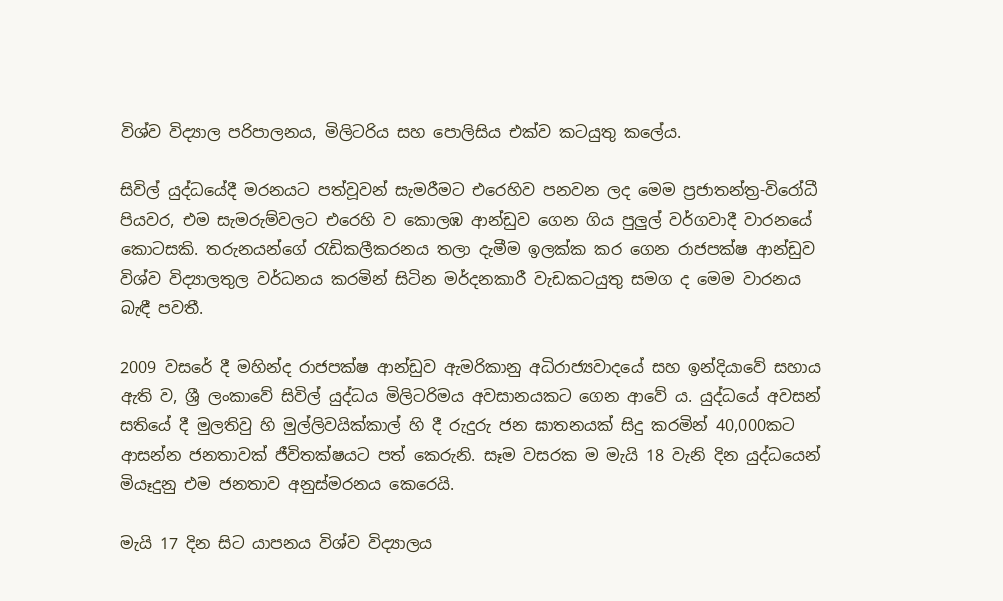විශ්ව විද්‍යාල පරිපාලනය, මිලිටරිය සහ පොලිසිය එක්ව කටයුතු කලේය.

සිවිල් යුද්ධයේදී මරනයට පත්වූවන් සැමරීමට එරෙහිව පනවන ලද මෙම ප්‍රජාතන්ත්‍ර-විරෝධී පියවර, එම සැමරුම්වලට එරෙහි ව කොලඹ ආන්ඩුව ගෙන ගිය පුලුල් වර්ගවාදී වාරනයේ කොටසකි. තරුනයන්ගේ රැඩිකලීකරනය තලා දැමීම ඉලක්ක කර ගෙන රාජපක්ෂ ආන්ඩුව විශ්ව විද්‍යාලතුල වර්ධනය කරමින් සිටින මර්දනකාරී වැඩකටයුතු සමග ද මෙම වාරනය බැඳී පවතී.

2009 වසරේ දී මහින්ද රාජපක්ෂ ආන්ඩුව ඇමරිකානු අධිරාජ්‍යවාදයේ සහ ඉන්දියාවේ සහාය ඇති ව, ශ්‍රී ලංකාවේ සිවිල් යුද්ධය මිලිටරිමය අවසානයකට ගෙන ආවේ ය. යුද්ධයේ අවසන් සතියේ දී මුලතිවු හි මුල්ලිවයික්කාල් හි දී රුදුරු ජන ඝාතනයක් සිදු කරමින් 40,000කට ආසන්න ජනතාවක් ජීවිතක්ෂයට පත් කෙරුනි. සෑම වසරක ම මැයි 18 වැනි දින යුද්ධයෙන් මියෑදුනු එම ජනතාව අනුස්මරනය කෙරෙයි.

මැයි 17 දින සිට යාපනය විශ්ව විද්‍යාලය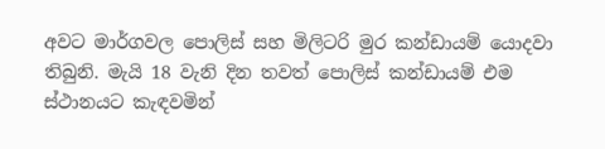අවට මාර්ගවල පොලිස් සහ මිලිටරි මුර කන්ඩායම් යොදවා තිබුනි. මැයි 18 වැනි දින තවත් පොලිස් කන්ඩායම් එම ස්ථානයට කැඳවමින්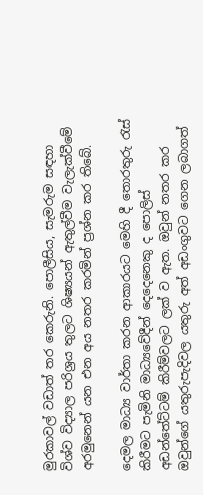මුරකාවල් වඩාත් තර කෙරුනි. පොලීසිය, සැමරුම සඳහා විශ්ව විද්‍යාල පරිශ්‍රය තුලට ශිෂ්‍යයන් ඇතුල්වීම වැලැක්වීමේ අරමුනෙන් යන එන අය නතර කරමින් ප්‍රශ්න කර තිබේ.

දෙමල මාධ්‍ය වාර්තා කරන ආකාරයට මෙහි දී තොරතුරු රැස් කිරීමට පැමිනි මාධ්‍යවේදීන් දෙදෙනෙකු ද පොලිස් අඩන්තේට්ටම් කිරීම්වලට ලක් ව ඇත. ඔවුන් නතර කර ඔවුන්ගේ යතුරුපැදිවල යතුරු අත් අඩංගුවට ගෙන ලබාගත්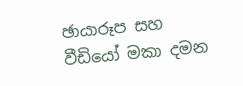ඡායාරූප සහ වීඩියෝ මකා දමන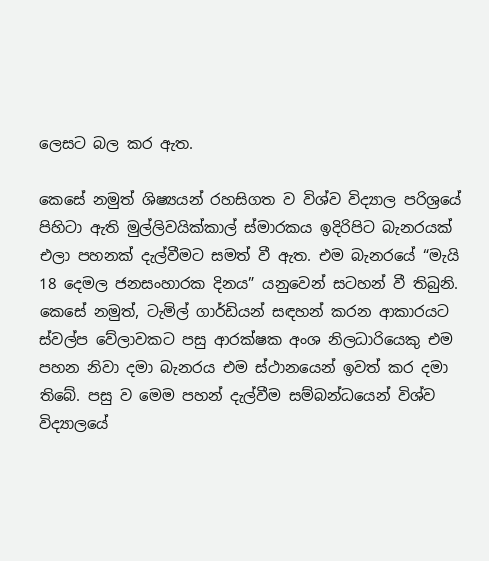ලෙසට බල කර ඇත.

කෙසේ නමුත් ශිෂ්‍යයන් රහසිගත ව විශ්ව විද්‍යාල පරිශ්‍රයේ පිහිටා ඇති මුල්ලිවයික්කාල් ස්මාරකය ඉදිරිපිට බැනරයක් එලා පහනක් දැල්වීමට සමත් වී ඇත. එම බැනරයේ “මැයි 18 දෙමල ජනසංහාරක දිනය” යනුවෙන් සටහන් වී තිබුනි. කෙසේ නමුත්, ටැමිල් ගාර්ඩියන් සඳහන් කරන ආකාරයට ස්වල්ප වේලාවකට පසු ආරක්ෂක අංශ නිලධාරියෙකු එම පහන නිවා දමා බැනරය එම ස්ථානයෙන් ඉවත් කර දමා තිබේ. පසු ව මෙම පහන් දැල්වීම සම්බන්ධයෙන් විශ්ව විද්‍යාලයේ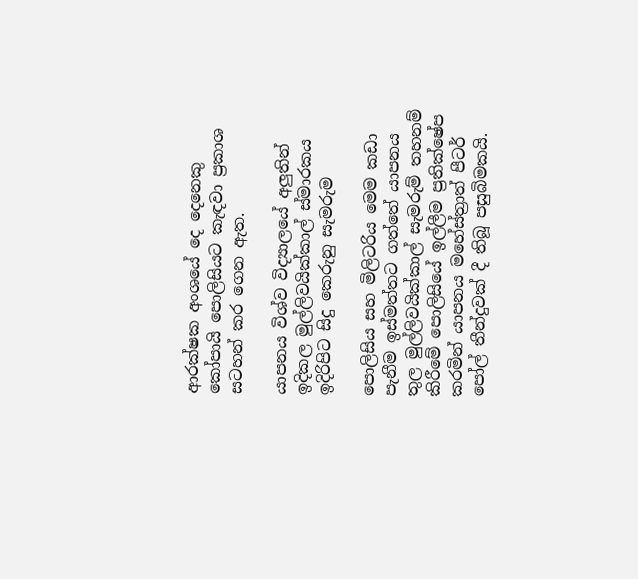ආරක්ෂක අංශයේ දෙ දෙනෙකු කෝපායි පොලිසියට කැඳවා ප්‍රකාශ සටහන් කර ගෙන ඇත.

යාපනය විශ්ව විද්‍යාලයේ අලුතින් ඉදිකල මුල්ලිවයික්කාල් ස්මාරකය ඉදිරිපිට සිදු කෙරුනු සැමරුම

පොලිසිය සහ මිලිටරිය මෙම කඩා පැනීම ඉස්මත්තට ගත්තේ යාපනය තුල මුල්ලිවයික්කාල් සැමරුම් තහනම් කිරීමේ පොලිසියේ ඉල්ලීම ප්‍රතික්ෂේප කරමින් යාපනය මහේස්ත්‍රාත් පීටර් පෝල් තීන්දුවක් දී තිබූ පසුබිමකයි.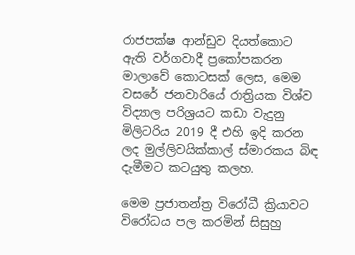රාජපක්ෂ ආන්ඩුව දියත්කොට ඇති වර්ගවාදී ප්‍රකෝපකරන මාලාවේ කොටසක් ලෙස, මෙම වසරේ ජනවාරියේ රාත්‍රියක විශ්ව විද්‍යාල පරිශ්‍රයට කඩා වැදුනු මිලිටරිය 2019 දී එහි ඉදි කරන ලද මුල්ලිවයික්කාල් ස්මාරකය බිඳ දැමීමට කටයුතු කලහ.

මෙම ප්‍රජාතන්ත්‍ර විරෝධී ක්‍රියාවට විරෝධය පල කරමින් සිසුහු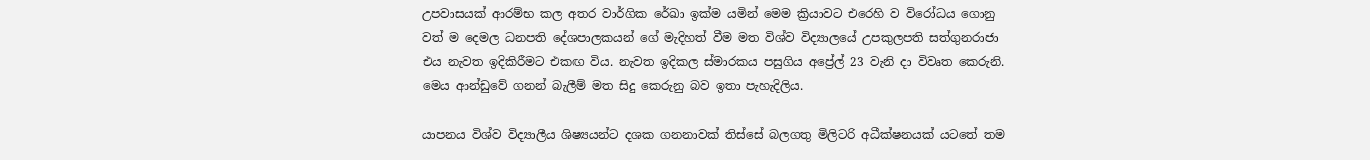උපවාසයක් ආරම්භ කල අතර වාර්ගික රේඛා ඉක්ම යමින් මෙම ක්‍රියාවට එරෙහි ව විරෝධය ගොනු වත් ම දෙමල ධනපති දේශපාලකයන් ගේ මැදිහත් වීම මත විශ්ව විද්‍යාලයේ උපකුලපති සත්ගුනරාජා එය නැවත ඉදිකිරීමට එකඟ විය. නැවත ඉදිකල ස්මාරකය පසුගිය අප්‍රේල් 23 වැනි දා විවෘත කෙරුනි. මෙය ආන්ඩුවේ ගනන් බැලීම් මත සිදු කෙරුනු බව ඉතා පැහැදිලිය.

යාපනය විශ්ව විද්‍යාලීය ශිෂ්‍යයන්ට දශක ගනනාවක් තිස්සේ බලගතු මිලිටරි අධීක්ෂනයක් යටතේ තම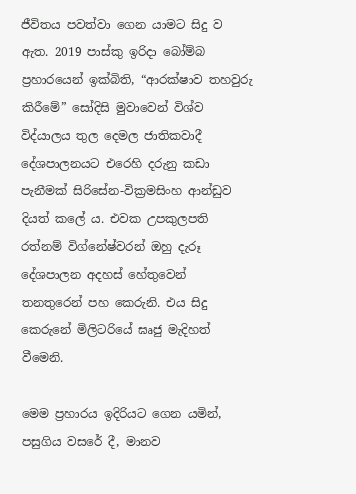ජීවිතය පවත්වා ගෙන යාමට සිදු ව ඇත. 2019 පාස්කු ඉරිදා බෝම්බ ප්‍රහාරයෙන් ඉක්බිති, “ආරක්ෂාව තහවුරු කිරීමේ” සෝදිසි මුවාවෙන් විශ්ව විද්යාලය තුල දෙමල ජාතිකවාදී දේශපාලනයට එරෙහි දරුනු කඩා පැනීමක් සිරිසේන-වික්‍රමසිංහ ආන්ඩුව දියත් කලේ ය. එවක උපකුලපති රත්නම් විග්නේෂ්වරන් ඔහු දැරූ දේශපාලන අදහස් හේතුවෙන් තනතුරෙන් පහ කෙරුනි. එය සිදු කෙරුනේ මිලිටරියේ ඝෘජු මැදිහත් වීමෙනි.

මෙම ප්‍රහාරය ඉදිරියට ගෙන යමින්, පසුගිය වසරේ දී, මානව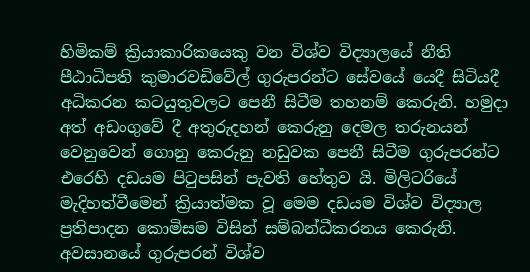හිමිකම් ක්‍රියාකාරිකයෙකු වන විශ්ව විද්‍යාලයේ නීති පීඨාධිපති කුමාරවඩිවේල් ගුරුපරන්ට සේවයේ යෙදී සිටියදී අධිකරන කටයුතුවලට පෙනී සිටීම තහනම් කෙරුනි. හමුදා අත් අඩංගුවේ දී අතුරුදහන් කෙරුනු දෙමල තරුනයන් වෙනුවෙන් ගොනු කෙරුනු නඩුවක පෙනී සිටීම ගුරුපරන්ට එරෙහි දඩයම පිටුපසින් පැවති හේතුව යි. මිලිටරියේ මැදිහත්වීමෙන් ක්‍රියාත්මක වූ මෙම දඩයම විශ්ව විද්‍යාල ප්‍රතිපාදන කොමිසම විසින් සම්බන්ධීකරනය කෙරුනි. අවසානයේ ගුරුපරන් විශ්ව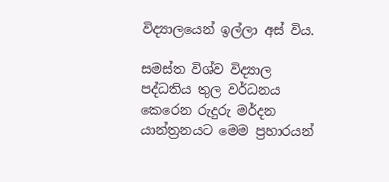විද්‍යාලයෙන් ඉල්ලා අස් විය.

සමස්ත විශ්ව විද්‍යාල පද්ධතිය තුල වර්ධනය කෙරෙන රුදුරු මර්දන යාන්ත්‍රනයට මෙම ප්‍රහාරයන්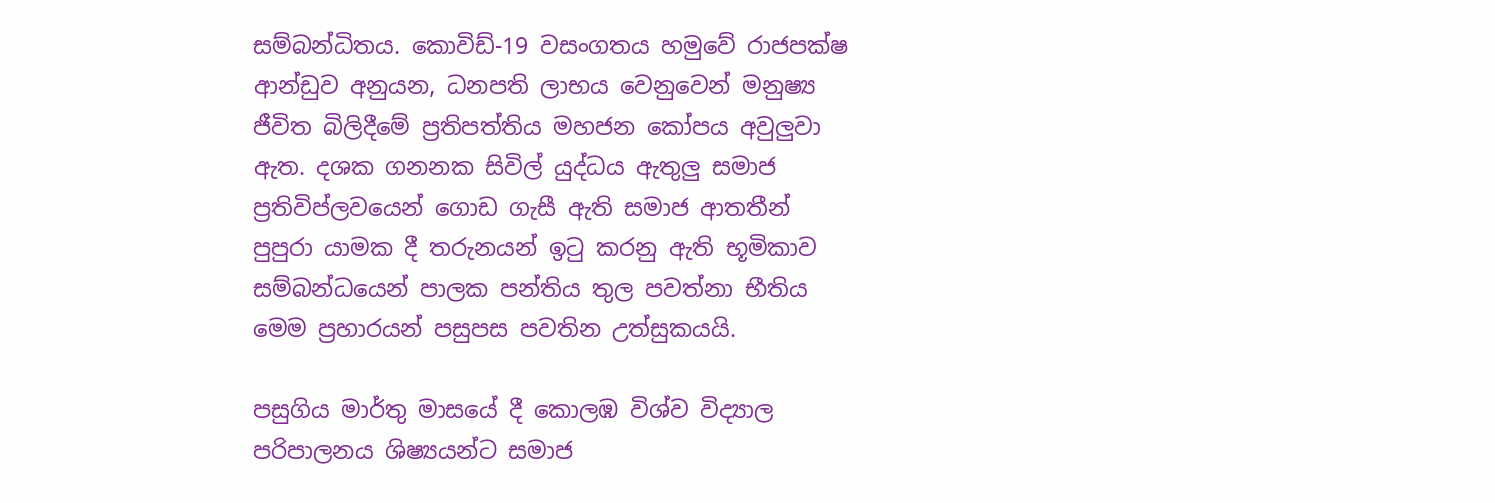සම්බන්ධිතය. කොවිඩ්-19 වසංගතය හමුවේ රාජපක්ෂ ආන්ඩුව අනුයන, ධනපති ලාභය වෙනුවෙන් මනුෂ්‍ය ජීවිත බිලිදීමේ ප්‍රතිපත්තිය මහජන කෝපය අවුලුවා ඇත. දශක ගනනක සිවිල් යුද්ධය ඇතුලු සමාජ ප්‍රතිවිප්ලවයෙන් ගොඩ ගැසී ඇති සමාජ ආතතීන් පුපුරා යාමක දී තරුනයන් ඉටු කරනු ඇති භූමිකාව සම්බන්ධයෙන් පාලක පන්තිය තුල පවත්නා භීතිය මෙම ප්‍රහාරයන් පසුපස පවතින උත්සුකයයි.

පසුගිය මාර්තු මාසයේ දී කොලඹ විශ්ව විද්‍යාල පරිපාලනය ශිෂ්‍යයන්ට සමාජ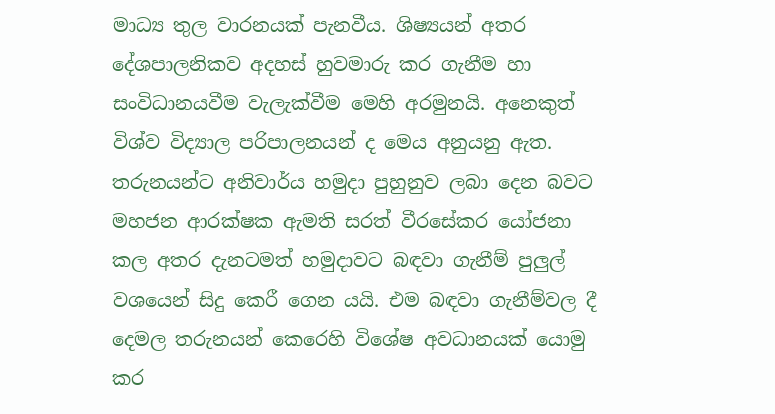මාධ්‍ය තුල වාරනයක් පැනවීය. ශිෂ්‍යයන් අතර දේශපාලනිකව අදහස් හුවමාරු කර ගැනීම හා සංවිධානයවීම වැලැක්වීම මෙහි අරමුනයි. අනෙකුත් විශ්ව විද්‍යාල පරිපාලනයන් ද මෙය අනුයනු ඇත. තරුනයන්ට අනිවාර්ය හමුදා පුහුනුව ලබා දෙන බවට මහජන ආරක්ෂක ඇමති සරත් වීරසේකර යෝජනා කල අතර දැනටමත් හමුදාවට බඳවා ගැනීම් පුලුල් වශයෙන් සිදු කෙරී ගෙන යයි. එම බඳවා ගැනීම්වල දී දෙමල තරුනයන් කෙරෙහි විශේෂ අවධානයක් යොමු කර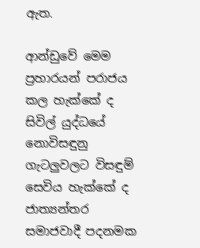ඇත.

ආන්ඩුවේ මෙම ප්‍රහාරයන් පරාජය කල හැක්කේ ද සිවිල් යුද්ධයේ නොවිසඳුනු ගැටලුවලට විසඳුම් සෙවිය හැක්කේ ද ජාත්‍යන්තර සමාජවාදී පදනමක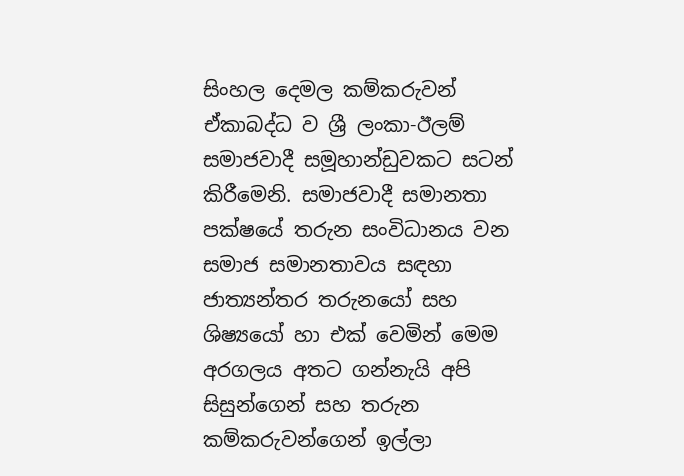සිංහල දෙමල කම්කරුවන් ඒකාබද්ධ ව ශ්‍රී ලංකා-ඊලම් සමාජවාදී සමූහාන්ඩුවකට සටන් කිරීමෙනි. සමාජවාදී සමානතා පක්ෂයේ තරුන සංවිධානය වන සමාජ සමානතාවය සඳහා ජාත්‍යන්තර තරුනයෝ සහ ශිෂ්‍යයෝ හා එක් වෙමින් මෙම අරගලය අතට ගන්නැයි අපි සිසුන්ගෙන් සහ තරුන කම්කරුවන්ගෙන් ඉල්ලා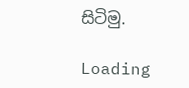සිටිමු.

Loading